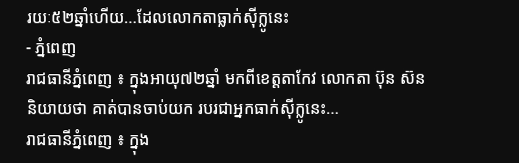រយៈ៥២ឆ្នាំហើយ…ដែលលោកតាធ្លាក់ស៊ីក្លូនេះ
- ភ្នំពេញ
រាជធានីភ្នំពេញ ៖ ក្នុងអាយុ៧២ឆ្នាំ មកពីខេត្តតាកែវ លោកតា ប៊ុន ស៊ន និយាយថា គាត់បានចាប់យក របរជាអ្នកធាក់ស៊ីក្លូនេះ…
រាជធានីភ្នំពេញ ៖ ក្នុង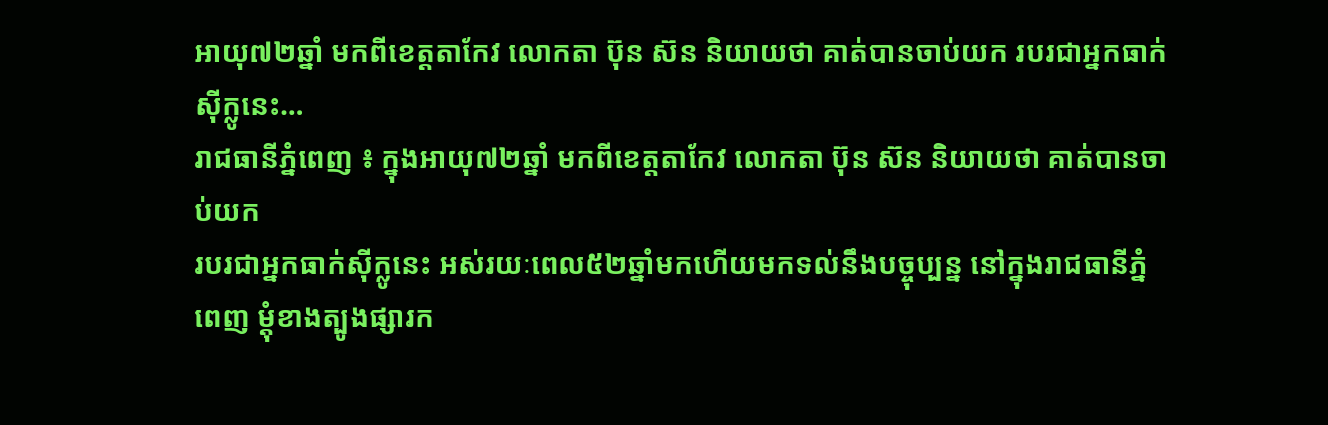អាយុ៧២ឆ្នាំ មកពីខេត្តតាកែវ លោកតា ប៊ុន ស៊ន និយាយថា គាត់បានចាប់យក របរជាអ្នកធាក់ស៊ីក្លូនេះ…
រាជធានីភ្នំពេញ ៖ ក្នុងអាយុ៧២ឆ្នាំ មកពីខេត្តតាកែវ លោកតា ប៊ុន ស៊ន និយាយថា គាត់បានចាប់យក
របរជាអ្នកធាក់ស៊ីក្លូនេះ អស់រយៈពេល៥២ឆ្នាំមកហើយមកទល់នឹងបច្ចុប្បន្ន នៅក្នុងរាជធានីភ្នំពេញ ម្តុំខាងត្បូងផ្សារក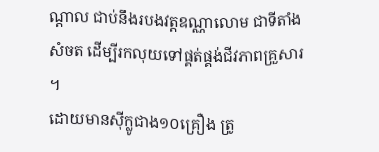ណ្តាល ជាប់នឹងរបងវត្តឧណ្ណាលោម ជាទីតាំងសំចត ដើម្បីរកលុយទៅផ្គត់ផ្គង់ជីវភាពគ្រួសារ ។
ដោយមានស៊ីក្លូជាង១០គ្រឿង ត្រូ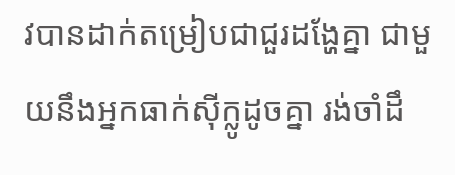វបានដាក់តម្រៀបជាជួរដង្ហែគ្នា ជាមួយនឹងអ្នកធាក់ស៊ីក្លូដូចគ្នា រង់ចាំដឹ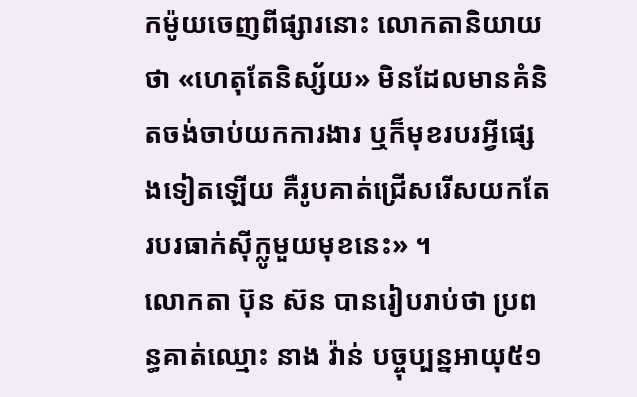កម៉ូយចេញពីផ្សារនោះ លោកតានិយាយថា «ហេតុតែនិស្ស័យ» មិនដែលមានគំនិតចង់ចាប់យកការងារ ឬក៏មុខរបរអ្វីផ្សេងទៀតឡើយ គឺរូបគាត់ជ្រើសរើសយកតែរបរធាក់ស៊ីក្លូមួយមុខនេះ» ។
លោកតា ប៊ុន ស៊ន បានរៀបរាប់ថា ប្រពន្ធគាត់ឈ្មោះ នាង វ៉ាន់ បច្ចុប្បន្នអាយុ៥១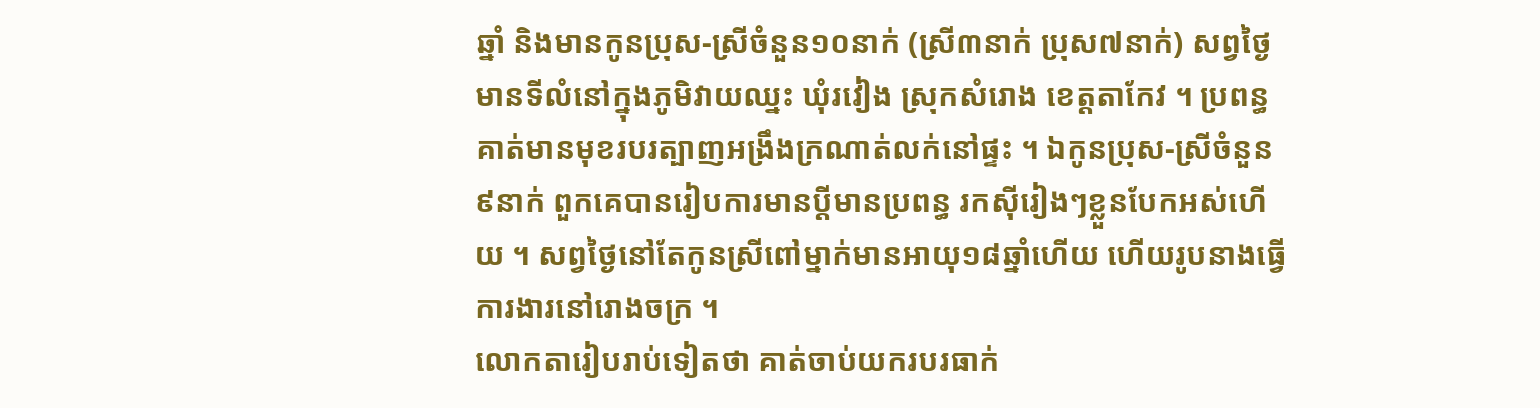ឆ្នាំ និងមានកូនប្រុស-ស្រីចំនួន១០នាក់ (ស្រី៣នាក់ ប្រុស៧នាក់) សព្វថ្ងៃមានទីលំនៅក្នុងភូមិវាយឈ្នះ ឃុំរវៀង ស្រុកសំរោង ខេត្តតាកែវ ។ ប្រពន្ធគាត់មានមុខរបរត្បាញអង្រឹងក្រណាត់លក់នៅផ្ទះ ។ ឯកូនប្រុស-ស្រីចំនួន៩នាក់ ពួកគេបានរៀបការមានប្តីមានប្រពន្ធ រកស៊ីរៀងៗខ្លួនបែកអស់ហើយ ។ សព្វថ្ងៃនៅតែកូនស្រីពៅម្នាក់មានអាយុ១៨ឆ្នាំហើយ ហើយរូបនាងធ្វើការងារនៅរោងចក្រ ។
លោកតារៀបរាប់ទៀតថា គាត់ចាប់យករបរធាក់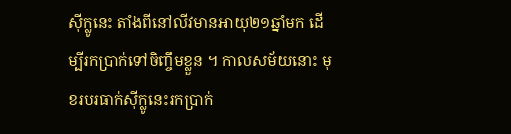ស៊ីក្លូនេះ តាំងពីនៅលីវមានអាយុ២១ឆ្នាំមក ដើម្បីរកប្រាក់ទៅចិញ្ចឹមខ្លួន ។ កាលសម័យនោះ មុខរបរធាក់ស៊ីក្លូនេះរកប្រាក់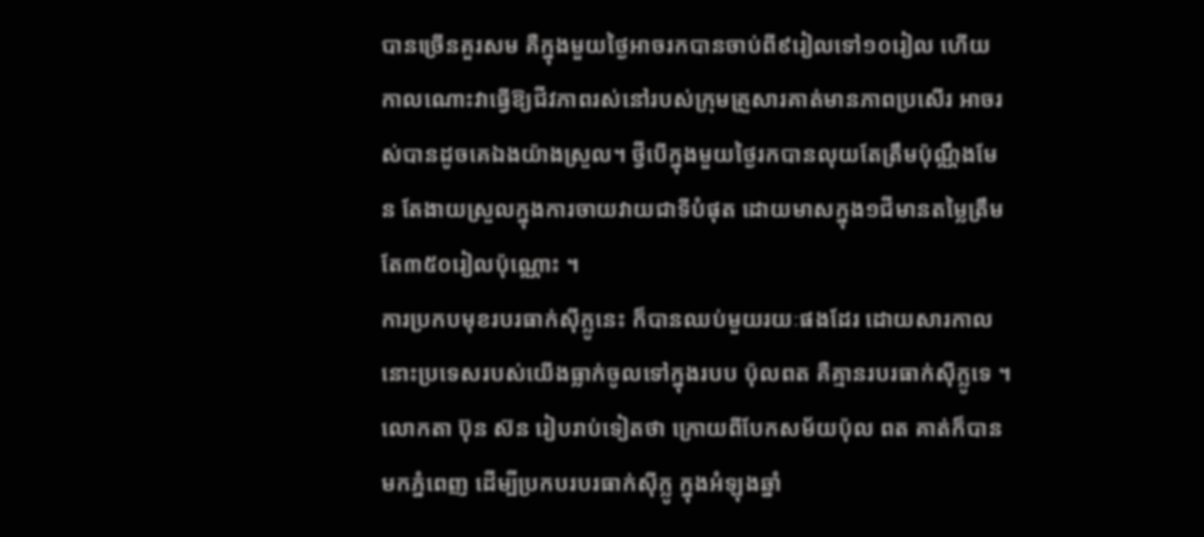បានច្រើនគួរសម គឺក្នុងមួយថ្ងៃអាចរកបានចាប់ពី៩រៀលទៅ១០រៀល ហើយកាលណោះវាធ្វើឱ្យជីវភាពរស់នៅរបស់ក្រុមគ្រួសារគាត់មានភាពប្រសើរ អាចរស់បានដូចគេឯងយ៉ាងស្រួល។ ថ្វីបើក្នុងមួយថ្ងៃរកបានលុយតែត្រឹមប៉ុណ្ណឹងមែន តែងាយស្រួលក្នុងការចាយវាយជាទីបំផុត ដោយមាសក្នុង១ជីមានតម្លៃត្រឹមតែ៣៥០រៀលប៉ុណ្ណោះ ។
ការប្រកបមុខរបរធាក់ស៊ីក្លូនេះ ក៏បានឈប់មួយរយៈផងដែរ ដោយសារកាលនោះប្រទេសរបស់យើងធ្លាក់ចូលទៅក្នុងរបប ប៉ុលពត គឺគ្មានរបរធាក់ស៊ីក្លូទេ ។ លោកតា ប៊ុន ស៊ន រៀបរាប់ទៀតថា ក្រោយពីបែកសម័យប៉ុល ពត គាត់ក៏បានមកភ្នំពេញ ដើម្បីប្រកបរបរធាក់ស៊ីក្លូ ក្នុងអំឡុងឆ្នាំ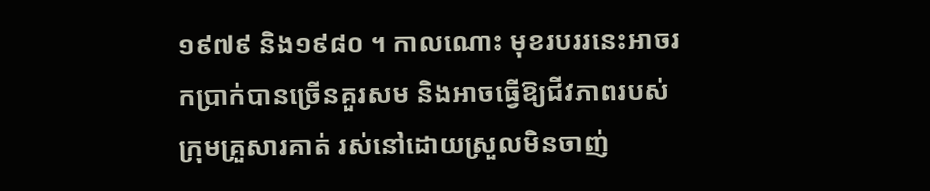១៩៧៩ និង១៩៨០ ។ កាលណោះ មុខរបររនេះអាចរកប្រាក់បានច្រើនគួរសម និងអាចធ្វើឱ្យជីវភាពរបស់ក្រុមគ្រួសារគាត់ រស់នៅដោយស្រួលមិនចាញ់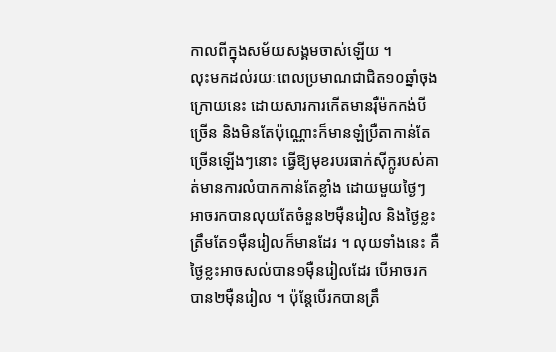កាលពីក្នុងសម័យសង្គមចាស់ឡើយ ។
លុះមកដល់រយៈពេលប្រមាណជាជិត១០ឆ្នាំចុងក្រោយនេះ ដោយសារការកើតមានរ៉ឺម៉កកង់បីច្រើន និងមិនតែប៉ុណ្ណោះក៏មានឡំប្រឺតាកាន់តែច្រើនឡើងៗនោះ ធ្វើឱ្យមុខរបរធាក់ស៊ីក្លូរបស់គាត់មានការលំបាកកាន់តែខ្លាំង ដោយមួយថ្ងៃៗអាចរកបានលុយតែចំនួន២ម៉ឺនរៀល និងថ្ងៃខ្លះត្រឹមតែ១ម៉ឺនរៀលក៏មានដែរ ។ លុយទាំងនេះ គឺថ្ងៃខ្លះអាចសល់បាន១ម៉ឺនរៀលដែរ បើអាចរកបាន២ម៉ឺនរៀល ។ ប៉ុន្តែបើរកបានត្រឹ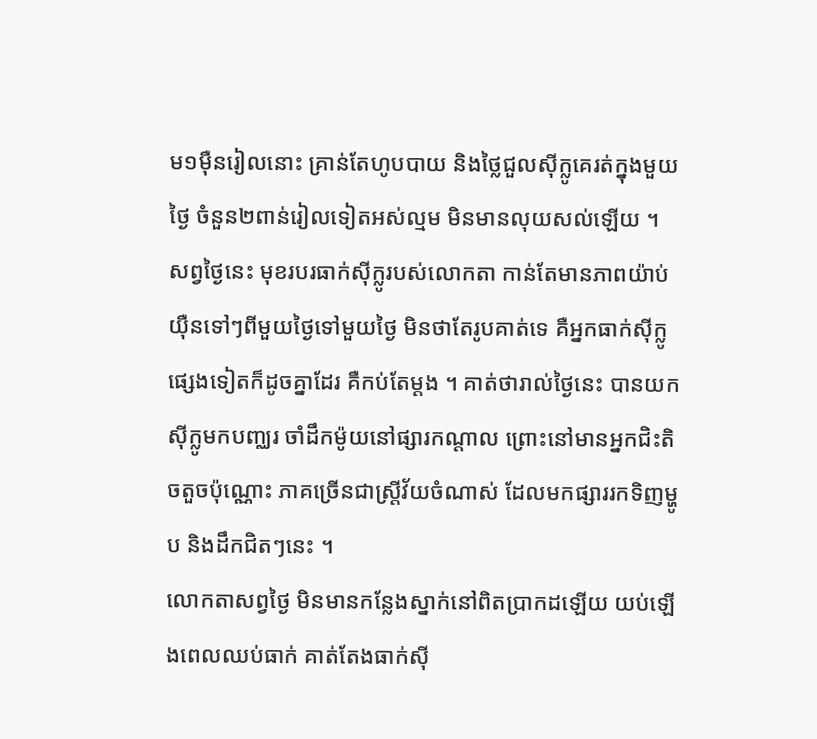ម១ម៉ឺនរៀលនោះ គ្រាន់តែហូបបាយ និងថ្លៃជួលស៊ីក្លូគេរត់ក្នុងមួយថ្ងៃ ចំនួន២ពាន់រៀលទៀតអស់ល្មម មិនមានលុយសល់ឡើយ ។
សព្វថ្ងៃនេះ មុខរបរធាក់ស៊ីក្លូរបស់លោកតា កាន់តែមានភាពយ៉ាប់យុឺនទៅៗពីមួយថ្ងៃទៅមួយថ្ងៃ មិនថាតែរូបគាត់ទេ គឺអ្នកធាក់ស៊ីក្លូផ្សេងទៀតក៏ដូចគ្នាដែរ គឺកប់តែម្តង ។ គាត់ថារាល់ថ្ងៃនេះ បានយកស៊ីក្លូមកបញ្ឈរ ចាំដឹកម៉ូយនៅផ្សារកណ្តាល ព្រោះនៅមានអ្នកជិះតិចតួចប៉ុណ្ណោះ ភាគច្រើនជាស្ត្រីវ័យចំណាស់ ដែលមកផ្សាររកទិញម្ហូប និងដឹកជិតៗនេះ ។
លោកតាសព្វថ្ងៃ មិនមានកន្លែងស្នាក់នៅពិតប្រាកដឡើយ យប់ឡើងពេលឈប់ធាក់ គាត់តែងធាក់ស៊ី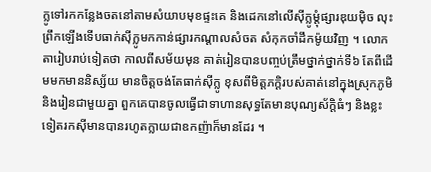ក្លូទៅរកកន្លែងចតនៅតាមសំយាបមុខផ្ទះគេ និងដេកនៅលើស៊ីក្លូម្តុំផ្សារឌុយម៉ិច លុះព្រឹកឡើងទើបធាក់ស៊ីក្លូមកកាន់ផ្សារកណ្តាលសំចត សំកុកចាំដឹកម៉ូយវិញ ។ លោកតារៀបរាប់ទៀតថា កាលពីសម័យមុន គាត់រៀនបានបញ្ចប់ត្រឹមថ្នាក់ថ្នាក់ទី៦ តែពីដើមមកមាននិស្ស័យ មានចិត្តចង់តែធាក់ស៊ីក្លូ ខុសពីមិត្តភក្តិរបស់គាត់នៅក្នុងស្រុកភូមិ និងរៀនជាមួយគ្នា ពួកគេបានចូលធ្វើជាទាហានសុទ្ធតែមានបុណ្យស័ក្តិធំៗ និងខ្លះទៀតរកស៊ីមានបានរហូតក្លាយជាឧកញ៉ាក៏មានដែរ ។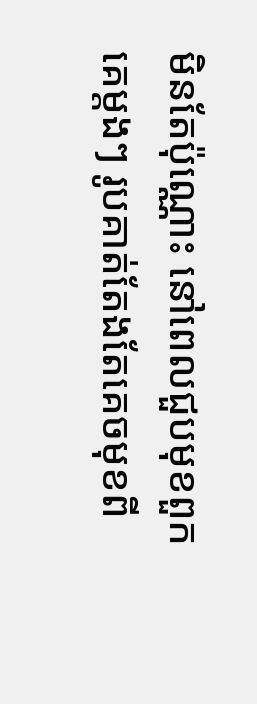មិនតែប៉ុណ្ណោះ នៅពេលជួបមុខពួកគេម្តងៗ រូបគាត់តែងតែគេចមុខពី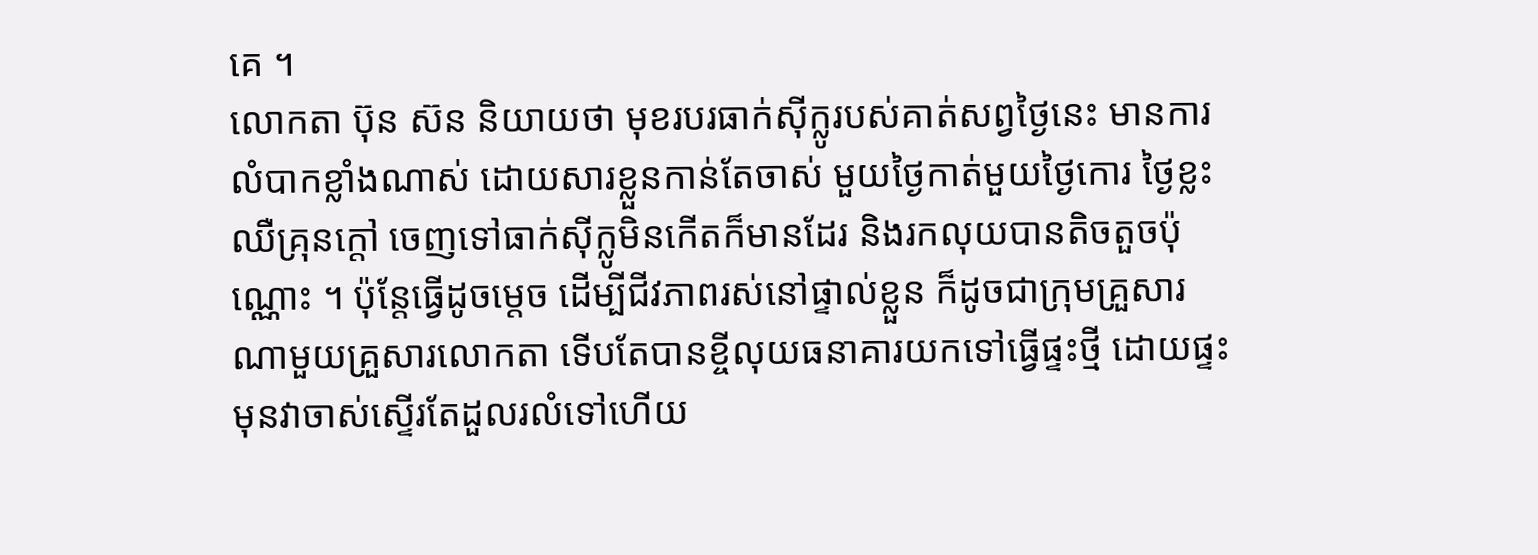គេ ។
លោកតា ប៊ុន ស៊ន និយាយថា មុខរបរធាក់ស៊ីក្លូរបស់គាត់សព្វថ្ងៃនេះ មានការលំបាកខ្លាំងណាស់ ដោយសារខ្លួនកាន់តែចាស់ មួយថ្ងៃកាត់មួយថ្ងៃកោរ ថ្ងៃខ្លះឈឺគ្រុនក្តៅ ចេញទៅធាក់ស៊ីក្លូមិនកើតក៏មានដែរ និងរកលុយបានតិចតួចប៉ុណ្ណោះ ។ ប៉ុន្តែធ្វើដូចម្តេច ដើម្បីជីវភាពរស់នៅផ្ទាល់ខ្លួន ក៏ដូចជាក្រុមគ្រួសារ ណាមួយគ្រួសារលោកតា ទើបតែបានខ្ចីលុយធនាគារយកទៅធ្វើផ្ទះថ្មី ដោយផ្ទះមុនវាចាស់ស្ទើរតែដួលរលំទៅហើយ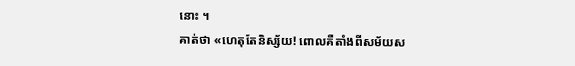នោះ ។
គាត់ថា «ហេតុតែនិស្ស័យ! ពោលគឺតាំងពីសម័យស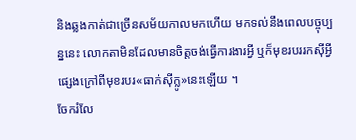និងឆ្លងកាត់ជាច្រើនសម័យកាលមកហើយ មកទល់នឹងពេលបច្ចុប្បន្ននេះ លោកតាមិនដែលមានចិត្តចង់ធ្វើការងារអ្វី ឬក៏មុខរបររកស៊ីអ្វីផ្សេងក្រៅពីមុខរបរ«ធាក់ស៊ីក្លូ»នេះឡើយ ។
ចែករំលែ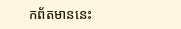កព័តមាននេះ